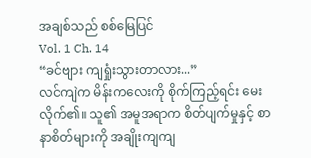အချစ်သည် စစ်မြေပြင်
Vol. 1 Ch. 14
“ခင်ဗျား ကျရှုံးသွားတာလား...”
လင်ကျဲက မိန်းကလေးကို စိုက်ကြည့်ရင်း မေးလိုက်၏။ သူ၏ အမူအရာက စိတ်ပျက်မှုနှင့် စာနာစိတ်များကို အချိုးကျကျ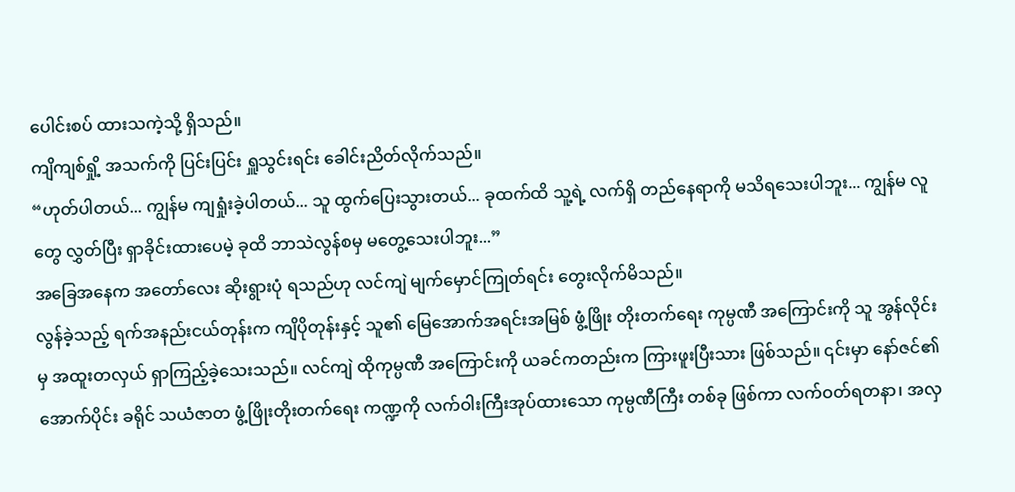ပေါင်းစပ် ထားသကဲ့သို့ ရှိသည်။
ကျိကျစ်ရှို့ အသက်ကို ပြင်းပြင်း ရှူသွင်းရင်း ခေါင်းညိတ်လိုက်သည်။
“ဟုတ်ပါတယ်... ကျွန်မ ကျရှုံးခဲ့ပါတယ်... သူ ထွက်ပြေးသွားတယ်... ခုထက်ထိ သူ့ရဲ့ လက်ရှိ တည်နေရာကို မသိရသေးပါဘူး... ကျွန်မ လူတွေ လွှတ်ပြီး ရှာခိုင်းထားပေမဲ့ ခုထိ ဘာသဲလွန်စမှ မတွေ့သေးပါဘူး...”
အခြေအနေက အတော်လေး ဆိုးရွားပုံ ရသည်ဟု လင်ကျဲ မျက်မှောင်ကြုတ်ရင်း တွေးလိုက်မိသည်။
လွန်ခဲ့သည့် ရက်အနည်းငယ်တုန်းက ကျိပိုတုန်းနှင့် သူ၏ မြေအောက်အရင်းအမြစ် ဖွံ့ဖြိုး တိုးတက်ရေး ကုမ္ပဏီ အကြောင်းကို သူ အွန်လိုင်းမှ အထူးတလှယ် ရှာကြည့်ခဲ့သေးသည်။ လင်ကျဲ ထိုကုမ္ပဏီ အကြောင်းကို ယခင်ကတည်းက ကြားဖူးပြီးသား ဖြစ်သည်။ ၎င်းမှာ နော်ဇင်၏ အောက်ပိုင်း ခရိုင် သယံဇာတ ဖွံ့ဖြိုးတိုးတက်ရေး ကဏ္ဍကို လက်ဝါးကြီးအုပ်ထားသော ကုမ္ပဏီကြီး တစ်ခု ဖြစ်ကာ လက်ဝတ်ရတနာ၊ အလှ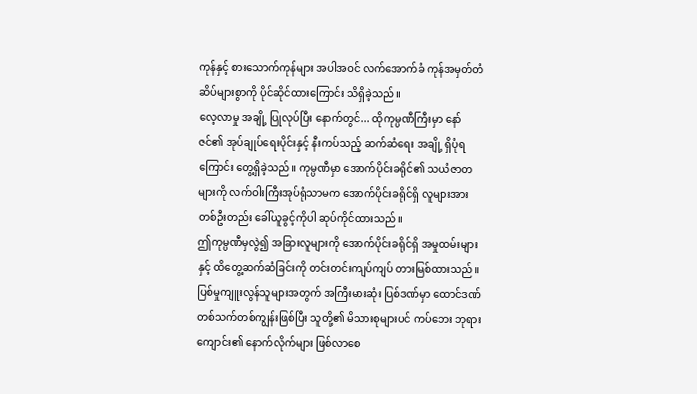ကုန်နှင့် စားသောက်ကုန်များ အပါအဝင် လက်အောက်ခံ ကုန်အမှတ်တံဆိပ်များစွာကို ပိုင်ဆိုင်ထားကြောင်း သိရှိခဲ့သည်။
လေ့လာမှု အချို့ ပြုလုပ်ပြီး နောက်တွင်... ထိုကုမ္ပဏီကြီးမှာ နော်ဇင်၏ အုပ်ချုပ်ရေးပိုင်းနှင့် နီးကပ်သည့် ဆက်ဆံရေး အချို့ ရှိပုံရကြောင်း တွေ့ရှိခဲ့သည်။ ကုမ္ပဏီမှာ အောက်ပိုင်းခရိုင်၏ သယံဇာတများကို လက်ဝါးကြီးအုပ်ရုံသာမက အောက်ပိုင်းခရိုင်ရှိ လူများအား တစ်ဦးတည်း ခေါ်ယူခွင့်ကိုပါ ဆုပ်ကိုင်ထားသည်။
ဤကုမ္ပဏီမှလွဲ၍ အခြားလူများကို အောက်ပိုင်းခရိုင်ရှိ အမှုထမ်းများနှင့် ထိတွေ့ဆက်ဆံခြင်းကို တင်းတင်းကျပ်ကျပ် တားမြစ်ထားသည်။ ပြစ်မှုကျူးလွန်သူများအတွက် အကြီးမားဆုံး ပြစ်ဒဏ်မှာ ထောင်ဒဏ် တစ်သက်တစ်ကျွန်းဖြစ်ပြီး သူတို့၏ မိသားစုများပင် ကပ်ဘေး ဘုရားကျောင်း၏ နောက်လိုက်များ ဖြစ်လာစေ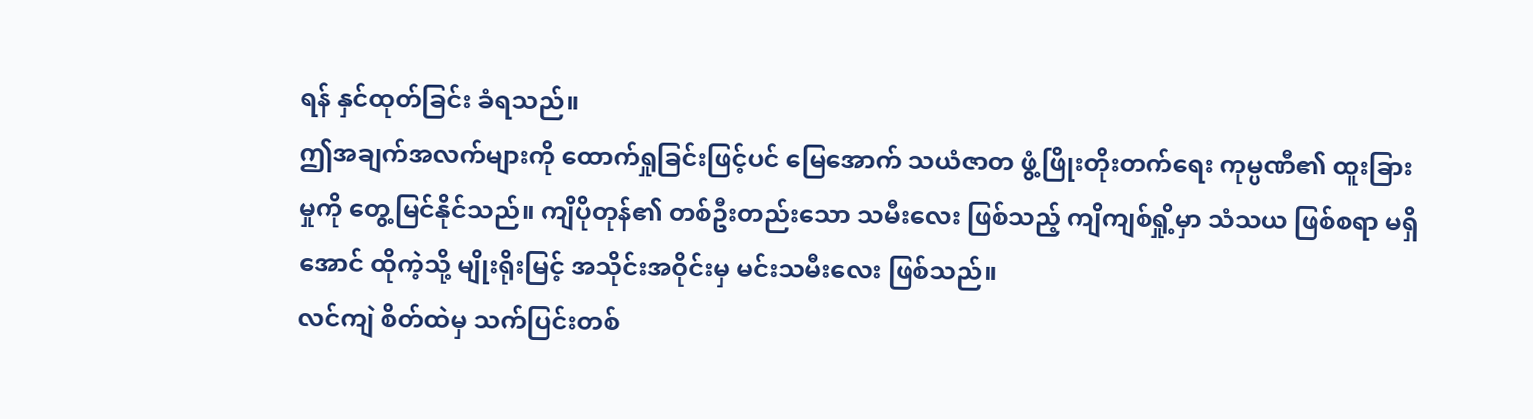ရန် နှင်ထုတ်ခြင်း ခံရသည်။
ဤအချက်အလက်များကို ထောက်ရှုခြင်းဖြင့်ပင် မြေအောက် သယံဇာတ ဖွံ့ဖြိုးတိုးတက်ရေး ကုမ္ပဏီ၏ ထူးခြားမှုကို တွေ့မြင်နိုင်သည်။ ကျိပိုတုန်၏ တစ်ဦးတည်းသော သမီးလေး ဖြစ်သည့် ကျိကျစ်ရှို့မှာ သံသယ ဖြစ်စရာ မရှိအောင် ထိုကဲ့သို့ မျိုးရိုးမြင့် အသိုင်းအဝိုင်းမှ မင်းသမီးလေး ဖြစ်သည်။
လင်ကျဲ စိတ်ထဲမှ သက်ပြင်းတစ်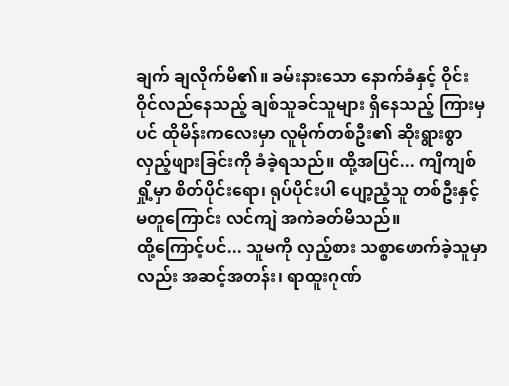ချက် ချလိုက်မိ၏။ ခမ်းနားသော နောက်ခံနှင့် ဝိုင်းဝိုင်လည်နေသည့် ချစ်သူခင်သူများ ရှိနေသည့် ကြားမှပင် ထိုမိန်းကလေးမှာ လူမိုက်တစ်ဦး၏ ဆိုးရွားစွာ လှည့်ဖျားခြင်းကို ခံခဲ့ရသည်။ ထို့အပြင်... ကျိကျစ်ရှို့မှာ စိတ်ပိုင်းရော၊ ရုပ်ပိုင်းပါ ပျော့ညံ့သူ တစ်ဦးနှင့် မတူကြောင်း လင်ကျဲ အကဲခတ်မိသည်။
ထို့ကြောင့်ပင်... သူမကို လှည့်စား သစ္စာဖောက်ခဲ့သူမှာလည်း အဆင့်အတန်း၊ ရာထူးဂုဏ်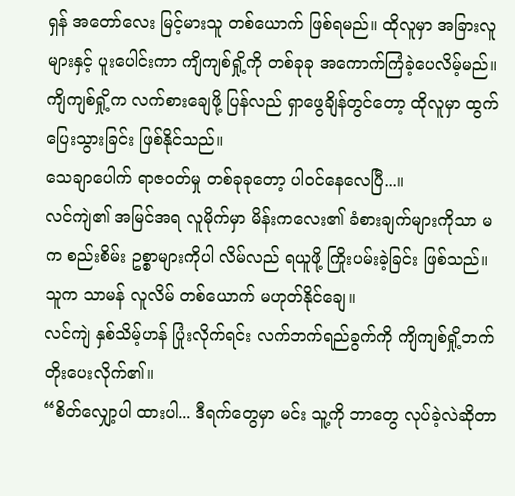ရှန် အတော်လေး မြင့်မားသူ တစ်ယောက် ဖြစ်ရမည်။ ထိုလူမှာ အခြားလူများနှင့် ပူးပေါင်းကာ ကျိကျစ်ရှို့ကို တစ်ခုခု အကောက်ကြံခဲ့ပေလိမ့်မည်။ ကျိကျစ်ရှို့က လက်စားချေဖို့ ပြန်လည် ရှာဖွေချိန်တွင်တော့ ထိုလူမှာ ထွက်ပြေးသွားခြင်း ဖြစ်နိုင်သည်။
သေချာပေါက် ရာဇဝတ်မှု တစ်ခုခုတော့ ပါဝင်နေလေပြီ...။
လင်ကျဲ၏ အမြင်အရ လူမိုက်မှာ မိန်းကလေး၏ ခံစားချက်များကိုသာ မက စည်းစိမ်း ဥစ္စာများကိုပါ လိမ်လည် ရယူဖို့ ကြိုးပမ်းခဲ့ခြင်း ဖြစ်သည်။ သူက သာမန် လူလိမ် တစ်ယောက် မဟုတ်နိုင်ချေ။
လင်ကျဲ နှစ်သိမ့်ဟန် ပြုံးလိုက်ရင်း လက်ဘက်ရည်ခွက်ကို ကျိကျစ်ရှို့ဘက် တိုးပေးလိုက်၏။
“စိတ်လျှော့ပါ ထားပါ... ဒီရက်တွေမှာ မင်း သူ့ကို ဘာတွေ လုပ်ခဲ့လဲဆိုတာ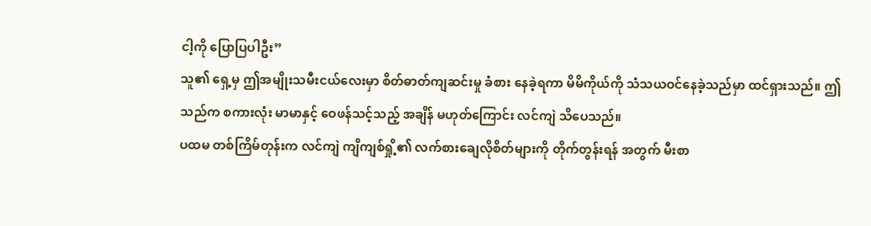ငါ့ကို ပြောပြပါဦး”
သူ၏ ရှေ့မှ ဤအမျိုးသမီးငယ်လေးမှာ စိတ်ဓာတ်ကျဆင်းမှု ခံစား နေခဲ့ရကာ မိမိကိုယ်ကို သံသယဝင်နေခဲ့သည်မှာ ထင်ရှားသည်။ ဤသည်က စကားလုံး မာမာနှင့် ဝေဖန်သင့်သည့် အချိန် မဟုတ်ကြောင်း လင်ကျဲ သိပေသည်။
ပထမ တစ်ကြိမ်တုန်းက လင်ကျဲ ကျိကျစ်ရှို့၏ လက်စားချေလိုစိတ်များကို တိုက်တွန်းရန် အတွက် မီးစာ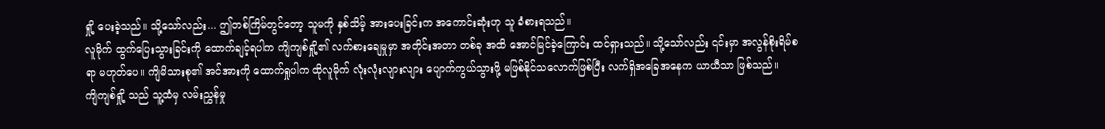ရှို့ ပေးခဲ့သည်။ သို့သော်လည်း... ဤတစ်ကြိမ်တွင်တော့ သူမကို နှစ်သိမ့် အားပေးခြင်းက အကောင်းဆုံးဟု သူ ခံစားရသည်။
လူမိုက် ထွက်ပြေးသွားခြင်းကို ထောက်ချင့်ရပါက ကျိကျစ်ရှို့၏ လက်စားချေမှုမှာ အတိုင်းအတာ တစ်ခု အထိ အောင်မြင်ခဲ့ကြောင်း ထင်ရှားသည်။ သို့သော်လည်း ၎င်းမှာ အလွန်စိုးရိမ်စရာ မဟုတ်ပေ။ ကျိမိသားစု၏ အင်အားကို ထောက်ရှုပါက ထိုလူမိုက် လုံးလုံးလျားလျား ပျောက်ကွယ်သွားဖို့ မဖြစ်နိုင်သလောက်ဖြစ်ပြီး လက်ရှိအခြေအနေက ယာယီသာ ဖြစ်သည်။
ကျိကျစ်ရှို့ သည် သူ့ထံမှ လမ်းညွှန်မှု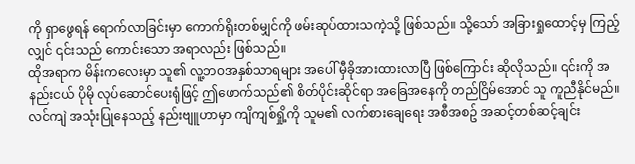ကို ရှာဖွေရန် ရောက်လာခြင်းမှာ ကောက်ရိုးတစ်မျှင်ကို ဖမ်းဆုပ်ထားသကဲ့သို့ ဖြစ်သည်။ သို့သော် အခြားရှုထောင့်မှ ကြည့်လျှင် ၎င်းသည် ကောင်းသော အရာလည်း ဖြစ်သည်။
ထိုအရာက မိန်းကလေးမှာ သူ၏ လူ့ဘဝအနှစ်သာရများ အပေါ် မှီခိုအားထားလာပြီ ဖြစ်ကြောင်း ဆိုလိုသည်။ ၎င်းကို အနည်းငယ် ပိုမို လုပ်ဆောင်ပေးရုံဖြင့် ဤဖောက်သည်၏ စိတ်ပိုင်းဆိုင်ရာ အခြေအနေကို တည်ငြိမ်အောင် သူ ကူညီနိုင်မည်။
လင်ကျဲ အသုံးပြုနေသည့် နည်းဗျူဟာမှာ ကျိကျစ်ရှို့ကို သူမ၏ လက်စားချေရေး အစီအစဥ် အဆင့်တစ်ဆင့်ချင်း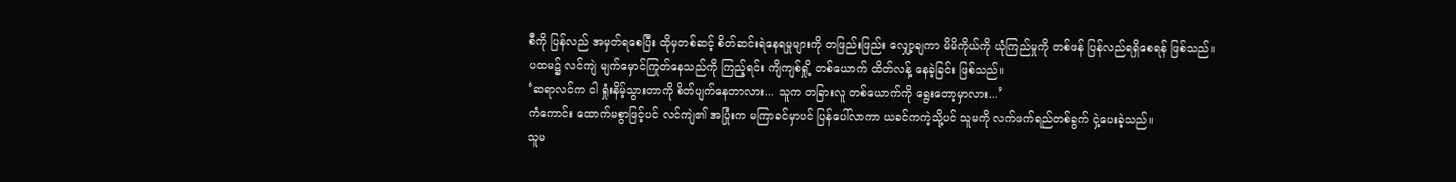စီကို ပြန်လည် အမှတ်ရစေပြီး ထိုမှတစ်ဆင့် စိတ်ဆင်းရဲနေရမှုများကို တဖြည်းဖြည်း လျှော့ချကာ မိမိကိုယ်ကို ယုံကြည်မှုကို တစ်ဖန် ပြန်လည်ရရှိစေရန် ဖြစ်သည်။
ပထမ၌ လင်ကျဲ မျက်မှောင်ကြုတ်နေသည်ကို ကြည့်ရင်း ကျိကျစ်ရှို့ တစ်ယောက် ထိတ်လန့် နေခဲ့ခြင်း ဖြစ်သည်။
‘ဆရာလင်က ငါ ရှုံးနိမ့်သွားတာကို စိတ်ပျက်နေတာလား... သူက တခြားလူ တစ်ယောက်ကို ရွေးတော့မှာလား...’
ကံကောင်း ထောက်မစွာဖြင့်ပင် လင်ကျဲ၏ အပြုံးက မကြာခင်မှာပင် ပြန်ပေါ်လာကာ ယခင်ကကဲ့သို့ပင် သူမကို လက်ဖက်ရည်တစ်ခွက် ငှဲ့ပေးခဲ့သည်။
သူမ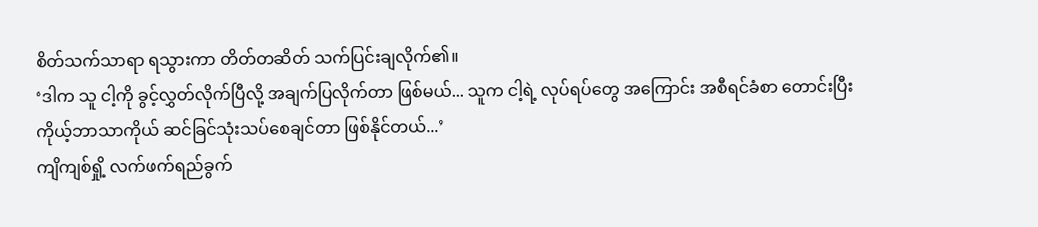စိတ်သက်သာရာ ရသွားကာ တိတ်တဆိတ် သက်ပြင်းချလိုက်၏။
‘ဒါက သူ ငါ့ကို ခွင့်လွှတ်လိုက်ပြီလို့ အချက်ပြလိုက်တာ ဖြစ်မယ်... သူက ငါ့ရဲ့ လုပ်ရပ်တွေ အကြောင်း အစီရင်ခံစာ တောင်းပြီး ကိုယ့်ဘာသာကိုယ် ဆင်ခြင်သုံးသပ်စေချင်တာ ဖြစ်နိုင်တယ်...’
ကျိကျစ်ရှို့ လက်ဖက်ရည်ခွက်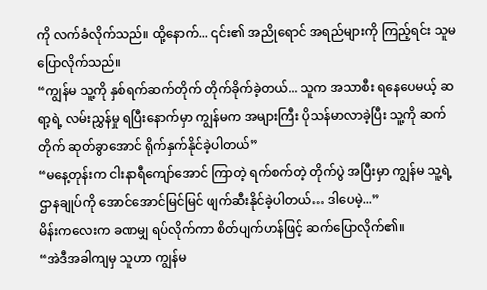ကို လက်ခံလိုက်သည်။ ထို့နောက်... ၎င်း၏ အညိုရောင် အရည်များကို ကြည့်ရင်း သူမ ပြောလိုက်သည်။
“ကျွန်မ သူ့ကို နှစ်ရက်ဆက်တိုက် တိုက်ခိုက်ခဲ့တယ်... သူက အသာစီး ရနေပေမယ့် ဆရာ့ရဲ့ လမ်းညွှန်မှု ရပြီးနောက်မှာ ကျွန်မက အများကြီး ပိုသန်မာလာခဲ့ပြီး သူ့ကို ဆက်တိုက် ဆုတ်ခွာအောင် ရိုက်နှက်နိုင်ခဲ့ပါတယ်”
“မနေ့တုန်းက ငါးနာရီကျော်အောင် ကြာတဲ့ ရက်စက်တဲ့ တိုက်ပွဲ အပြီးမှာ ကျွန်မ သူ့ရဲ့ ဌာနချုပ်ကို အောင်အောင်မြင်မြင် ဖျက်ဆီးနိုင်ခဲ့ပါတယ်… ဒါပေမဲ့...”
မိန်းကလေးက ခဏမျှ ရပ်လိုက်ကာ စိတ်ပျက်ဟန်ဖြင့် ဆက်ပြောလိုက်၏။
“အဲဒီအခါကျမှ သူဟာ ကျွန်မ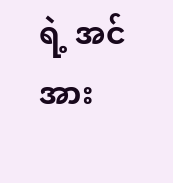ရဲ့ အင်အား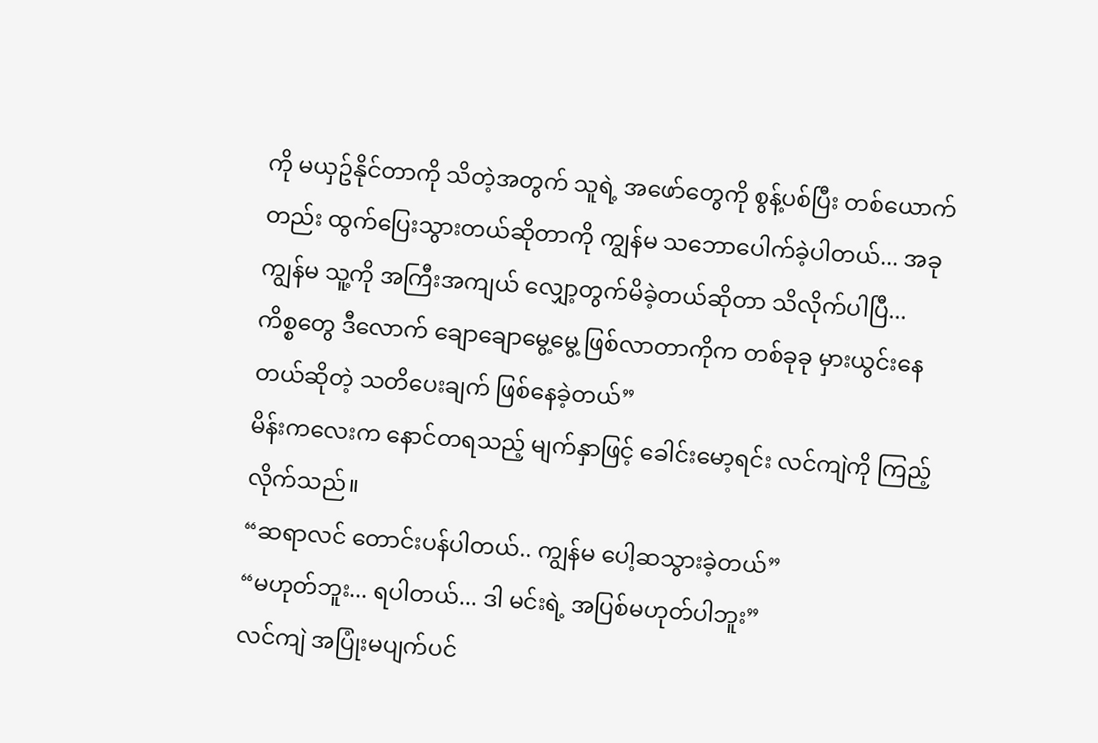ကို မယှဥ်နိုင်တာကို သိတဲ့အတွက် သူရဲ့ အဖော်တွေကို စွန့်ပစ်ပြီး တစ်ယောက်တည်း ထွက်ပြေးသွားတယ်ဆိုတာကို ကျွန်မ သဘောပေါက်ခဲ့ပါတယ်... အခု ကျွန်မ သူ့ကို အကြီးအကျယ် လျှော့တွက်မိခဲ့တယ်ဆိုတာ သိလိုက်ပါပြီ... ကိစ္စတွေ ဒီလောက် ချောချောမွေ့မွေ့ ဖြစ်လာတာကိုက တစ်ခုခု မှားယွင်းနေတယ်ဆိုတဲ့ သတိပေးချက် ဖြစ်နေခဲ့တယ်”
မိန်းကလေးက နောင်တရသည့် မျက်နှာဖြင့် ခေါင်းမော့ရင်း လင်ကျဲကို ကြည့်လိုက်သည်။
“ဆရာလင် တောင်းပန်ပါတယ်.. ကျွန်မ ပေါ့ဆသွားခဲ့တယ်”
“မဟုတ်ဘူး... ရပါတယ်... ဒါ မင်းရဲ့ အပြစ်မဟုတ်ပါဘူး”
လင်ကျဲ အပြုံးမပျက်ပင်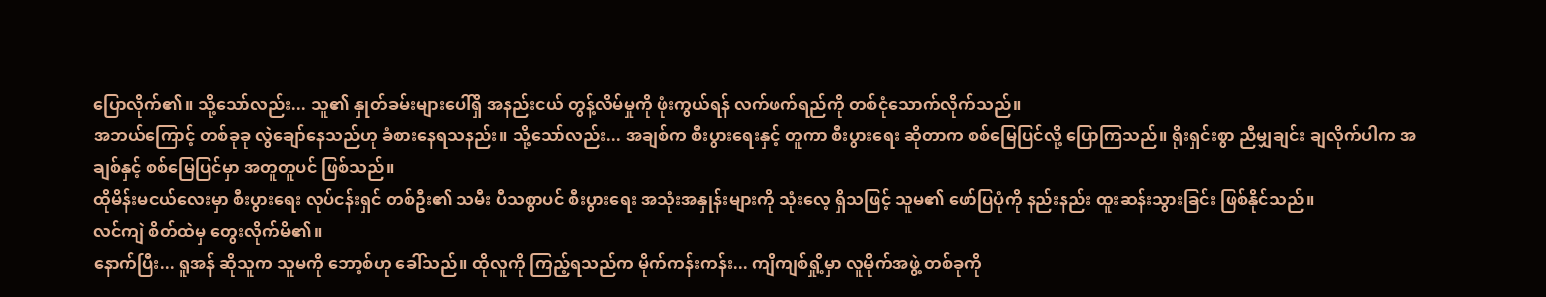ပြောလိုက်၏။ သို့သော်လည်း... သူ၏ နှုတ်ခမ်းများပေါ်ရှိ အနည်းငယ် တွန့်လိမ်မှုကို ဖုံးကွယ်ရန် လက်ဖက်ရည်ကို တစ်ငုံသောက်လိုက်သည်။
အဘယ်ကြောင့် တစ်ခုခု လွဲချော်နေသည်ဟု ခံစားနေရသနည်း။ သို့သော်လည်း... အချစ်က စီးပွားရေးနှင့် တူကာ စီးပွားရေး ဆိုတာက စစ်မြေပြင်လို့ ပြောကြသည်။ ရိုးရှင်းစွာ ညီမျှချင်း ချလိုက်ပါက အချစ်နှင့် စစ်မြေပြင်မှာ အတူတူပင် ဖြစ်သည်။
ထိုမိန်းမငယ်လေးမှာ စီးပွားရေး လုပ်ငန်းရှင် တစ်ဦး၏ သမီး ပီသစွာပင် စီးပွားရေး အသုံးအနှုန်းများကို သုံးလေ့ ရှိသဖြင့် သူမ၏ ဖော်ပြပုံကို နည်းနည်း ထူးဆန်းသွားခြင်း ဖြစ်နိုင်သည်။
လင်ကျဲ စိတ်ထဲမှ တွေးလိုက်မိ၏။
နောက်ပြီး... ရူအန် ဆိုသူက သူမကို ဘော့စ်ဟု ခေါ်သည်။ ထိုလူကို ကြည့်ရသည်က မိုက်ကန်းကန်း... ကျိကျစ်ရှို့မှာ လူမိုက်အဖွဲ့ တစ်ခုကို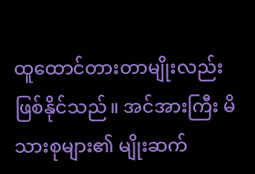ထူထောင်တားတာမျိုးလည်း ဖြစ်နိုင်သည်။ အင်အားကြီး မိသားစုများ၏ မျိုးဆက်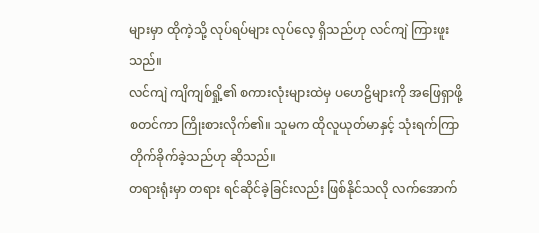များမှာ ထိုကဲ့သို့ လုပ်ရပ်များ လုပ်လေ့ ရှိသည်ဟု လင်ကျဲ ကြားဖူးသည်။
လင်ကျဲ ကျိကျစ်ရှို့၏ စကားလုံးများထဲမှ ပဟေဠိများကို အဖြေရှာဖို့ စတင်ကာ ကြိုးစားလိုက်၏။ သူမက ထိုလူယုတ်မာနှင့် သုံးရက်ကြာ တိုက်ခိုက်ခဲ့သည်ဟု ဆိုသည်။
တရားရုံးမှာ တရား ရင်ဆိုင်ခဲ့ခြင်းလည်း ဖြစ်နိုင်သလို လက်အောက်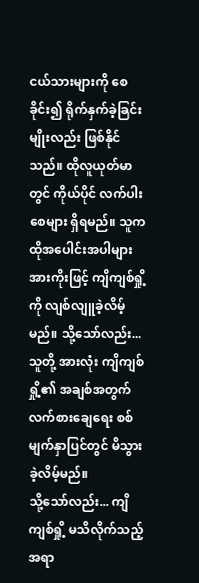ငယ်သားများကို စေခိုင်း၍ ရိုက်နှက်ခဲ့ခြင်းမျိုးလည်း ဖြစ်နိုင်သည်။ ထိုလူယုတ်မာတွင် ကိုယ်ပိုင် လက်ပါးစေများ ရှိရမည်။ သူက ထိုအပေါင်းအပါများ အားကိုးဖြင့် ကျိကျစ်ရှို့ကို လျစ်လျူခဲ့လိမ့်မည်။ သို့သော်လည်း... သူတို့ အားလုံး ကျိကျစ်ရှို့၏ အချစ်အတွက် လက်စားချေရေး စစ်မျက်နှာပြင်တွင် မိသွားခဲ့လိမ့်မည်။
သို့သော်လည်း... ကျိကျစ်ရှို့ မသိလိုက်သည့် အရာ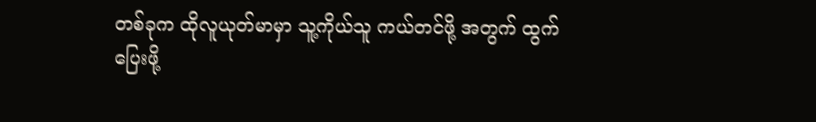တစ်ခုက ထိုလူယုတ်မာမှာ သူ့ကိုယ်သူ ကယ်တင်ဖို့ အတွက် ထွက်ပြေးဖို့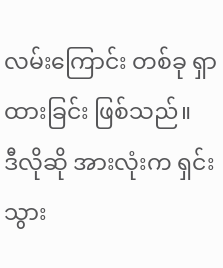လမ်းကြောင်း တစ်ခု ရှာထားခြင်း ဖြစ်သည်။
ဒီလိုဆို အားလုံးက ရှင်းသွား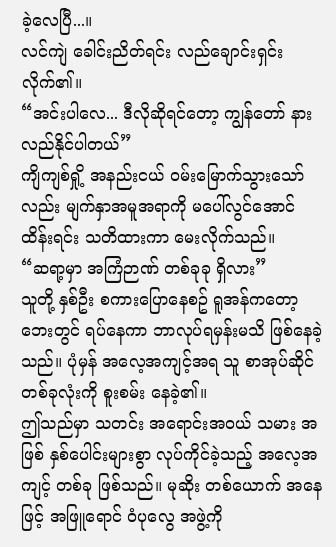ခဲ့လေပြီ...။
လင်ကျဲ ခေါင်းညိတ်ရင်း လည်ချောင်းရှင်းလိုက်၏။
“အင်းပါလေ... ဒီလိုဆိုရင်တော့ ကျွန်တော် နားလည်နိုင်ပါတယ်”
ကျိကျစ်ရှို့ အနည်းငယ် ဝမ်းမြောက်သွားသော်လည်း မျက်နှာအမူအရာကို မပေါ်လွင်အောင် ထိန်းရင်း သတိထားကာ မေးလိုက်သည်။
“ဆရာ့မှာ အကြံဉာဏ် တစ်ခုခု ရှိလား”
သူတို့ နှစ်ဦး စကားပြောနေစဥ် ရူအန်ကတော့ ဘေးတွင် ရပ်နေကာ ဘာလုပ်ရမှန်းမသိ ဖြစ်နေခဲ့သည်။ ပုံမှန် အလေ့အကျင့်အရ သူ စာအုပ်ဆိုင် တစ်ခုလုံးကို စူးစမ်း နေခဲ့၏။
ဤသည်မှာ သတင်း အရောင်းအဝယ် သမား အဖြစ် နှစ်ပေါင်းများစွာ လုပ်ကိုင်ခဲ့သည့် အလေ့အကျင့် တစ်ခု ဖြစ်သည်။ မုဆိုး တစ်ယောက် အနေဖြင့် အဖြူရောင် ဝံပုလွေ အဖွဲ့ကို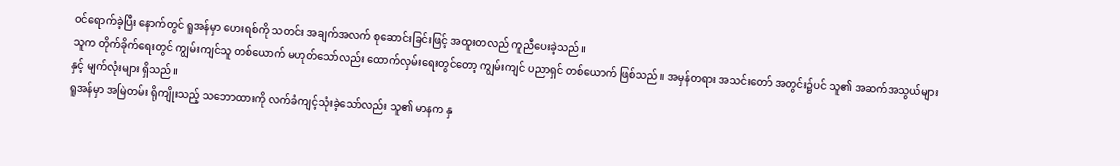ဝင်ရောက်ခဲ့ပြီး နောက်တွင် ရူအန်မှာ ဟေးရစ်ကို သတင်း အချက်အလက် စုဆောင်းခြင်းဖြင့် အထူးတလည် ကူညီပေးခဲ့သည်။
သူက တိုက်ခိုက်ရေးတွင် ကျွမ်းကျင်သူ တစ်ယောက် မဟုတ်သော်လည်း ထောက်လှမ်းရေးတွင်တော့ ကျွမ်းကျင် ပညာရှင် တစ်ယောက် ဖြစ်သည်။ အမှန်တရား အသင်းတော် အတွင်း၌ပင် သူ၏ အဆက်အသွယ်များနှင့် မျက်လုံးများ ရှိသည်။
ရူအန်မှာ အမြဲတမ်း ရိုကျိုးသည့် သဘောထားကို လက်ခံကျင့်သုံးခဲ့သော်လည်း သူ၏ မာနက နှ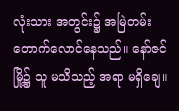လုံးသား အတွင်း၌ အမြဲတမ်း တောက်လောင်နေသည်။ နော်ဇင်မြို့၌ သူ မသိသည့် အရာ မရှိချေ။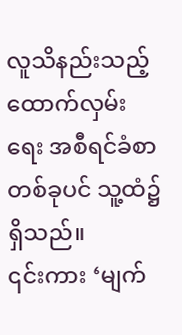လူသိနည်းသည့် ထောက်လှမ်းရေး အစီရင်ခံစာတစ်ခုပင် သူ့ထံ၌ ရှိသည်။
၎င်းကား ‘မျက်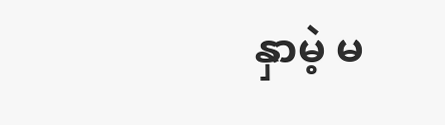နှာမဲ့ မ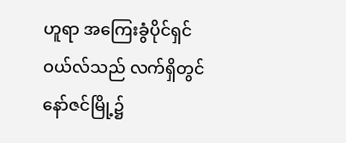ဟူရာ အကြေးခွံပိုင်ရှင် ဝယ်လ်သည် လက်ရှိတွင် နော်ဇင်မြို့၌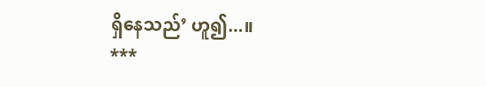ရှိနေသည်’ ဟူ၍...။
***